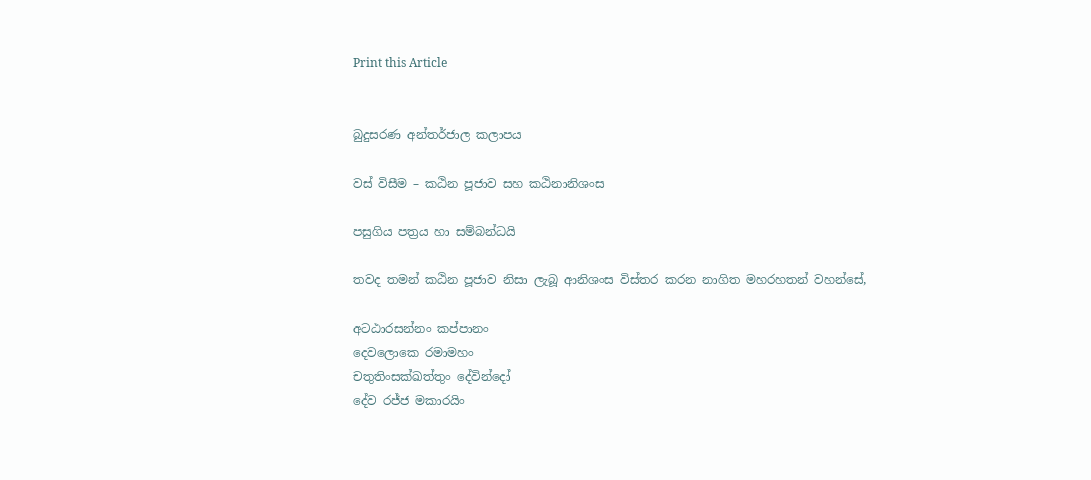Print this Article


බුදුසරණ අන්තර්ජාල කලාපය

වස් විසීම – කඨින පූජාව සහ කඨිනානිශංස

පසුගිය පත්‍රය හා සම්බන්ධයි

තවද තමන් කඨින පූජාව නිසා ලැබූ ආනිශංස විස්තර කරන නාගිත මහරහතන් වහන්සේ,

අටඨාරසන්නං කප්පානං
දෙවලොකෙ රමාමහං
චතුතිංසක්ඛත්තුං දේවින්දෝ
දේව රජ්ජ මකාරයිං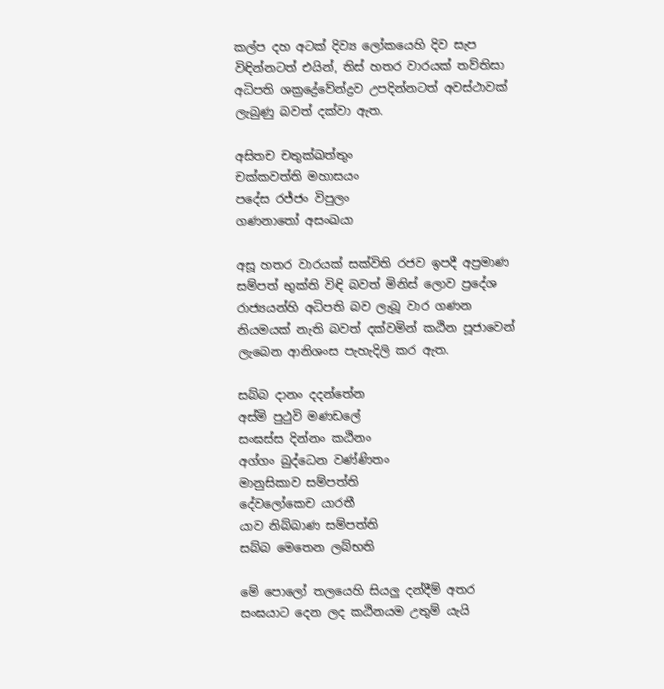කල්ප දහ අටක් දිව්‍ය ලෝකයෙහි දිව සැප විඳින්නටත් එයින්, තිස් හතර වාරයක් තව්තිසා අධිපති ශක්‍රද්‍රේවේන්ද්‍රව උපදින්නටත් අවස්ථාවක් ලැබුණු බවත් දක්වා ඇත.

අසිතච චතුක්‍ඛත්තුං
චක්කවත්ති මහාසයං
පදේස රජ්ජං විපුලං
ගණනාතෝ අසංඛයා

අසූ හතර වාරයක් සක්විති රජව ඉපදී අප්‍රමාණ සම්පත් භුක්ති විඳි බවත් මිනිස් ලොව ප්‍රදේශ රාජ්‍යයන්හි අධිපති බව ලැබූ වාර ගණන නියමයක් නැති බවත් දක්වමින් කඨින පූජාවෙන් ලැබෙන ආනිශංස පැහැදිලි කර ඇත.

සබ්බ දානං දදන්තේන
අස්මි පුථුවි මණඩලේ
සංඝස්ස දින්නං කඨිනං
අග්ගං බුද්ධෙන වණ්ණිතං
මානුසිකාව සම්පත්ති
දේවලෝකෙච යාරතී
යාව නිබ්බාණ සම්පත්ති
සබ්බ මෙතෙන ලබ්භති

මේ පොලෝ තලයෙහි සියලු දන්දීම් අතර සංඝයාට දෙන ලද කඨිනයම උතුම් යැයි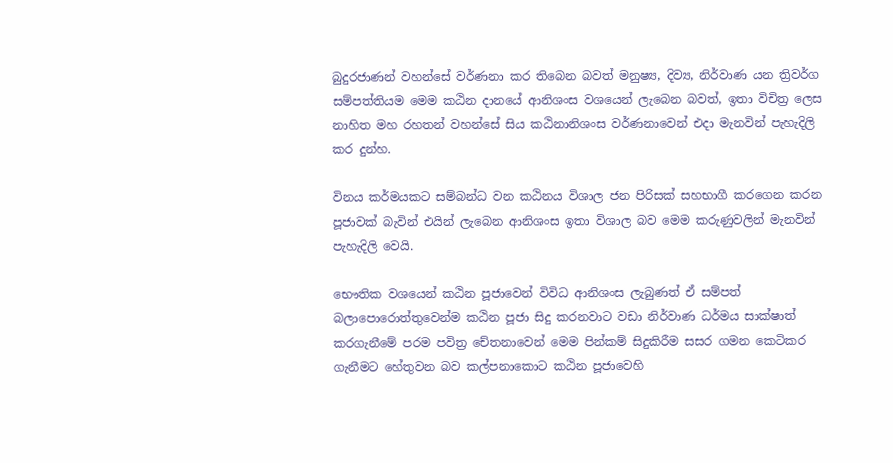බුදුරජාණන් වහන්සේ වර්ණනා කර තිබෙන බවත් මනුෂ්‍ය, දිව්‍ය, නිර්වාණ යන ත්‍රිවර්ග සම්පත්තියම මෙම කඨින දානයේ ආනිශංස වශයෙන් ලැබෙන බවත්, ඉතා විචිත්‍ර ලෙස නාහිත මහ රහතන් වහන්සේ සිය කඨිනානිශංස වර්ණනාවෙන් එදා මැනවින් පැහැදිලි කර දුන්හ.

විනය කර්මයකට සම්බන්ධ වන කඨිනය විශාල ජන පිරිසක් සහභාගී කරගෙන කරන පූජාවක් බැවින් එයින් ලැබෙන ආනිශංස ඉතා විශාල බව මෙම කරුණුවලින් මැනවින් පැහැදිලි වෙයි.

භෞතික වශයෙන් කඨින පූජාවෙන් විවිධ ආනිශංස ලැබුණත් ඒ සම්පත් බලාපොරොත්තුවෙන්ම කඨින පූජා සිදු කරනවාට වඩා නිර්වාණ ධර්මය සාක්ෂාත් කරගැනීමේ පරම පවිත්‍ර චේතනාවෙන් මෙම පින්කම් සිදුකිරීම සසර ගමන කෙටිකර ගැනීමට හේතුවන බව කල්පනාකොට කඨින පූජාවෙහි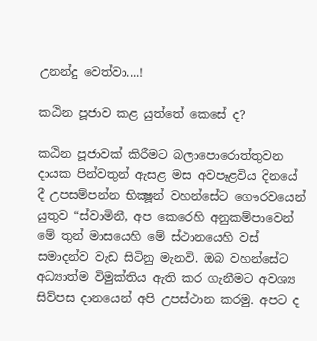උනන්දු වෙත්වා....!

කඨින පූජාව කළ යුත්තේ කෙසේ ද?

කඨින පූජාවක් කිරීමට බලාපොරොත්තුවන දායක පින්වතුන් ඇසළ මස අවපෑළවිය දිනයේ දී උපසම්පන්න භික්‍ෂූන් වහන්සේට ගෞරවයෙන් යුතුව “ස්වාමිනී, අප කෙරෙහි අනුකම්පාවෙන් මේ තුන් මාසයෙහි මේ ස්ථානයෙහි වස් සමාදන්ව වැඩ සිටිනු මැනවි. ඔබ වහන්සේට අධ්‍යාත්ම විමුක්තිය ඇති කර ගැනීමට අවශ්‍ය සිව්පස දානයෙන් අපි උපස්ථාන කරමු. අපට ද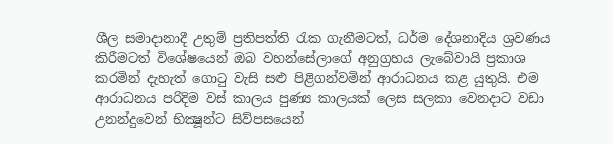ශීල සමාදානාදී උතුම් ප්‍රතිපත්ති රැක ගැනීමටත්, ධර්ම දේශනාදිය ශ්‍රවණය කිරීමටත් විශේෂයෙන් ඔබ වහන්සේලාගේ අනුග්‍රහය ලැබේවායි ප්‍රකාශ කරමින් දැහැත් ගොටු වැසි සළු පිළිගන්වමින් ආරාධනය කළ යුතුයි. එම ආරාධනය පරිදිම වස් කාලය පුණ්‍ය කාලයක් ලෙස සලකා වෙනදාට වඩා උනන්දුවෙන් භික්‍ෂූන්ට සිව්පසයෙන්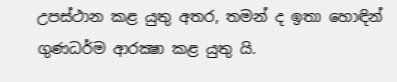උපස්ථාන කළ යුතු අතර, තමන් ද ඉතා හොඳින් ගුණධර්ම ආරක්‍ෂා කළ යුතු යි.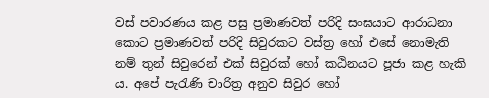වස් පවාරණය කළ පසු ප්‍රමාණවත් පරිදි සංඝයාට ආරාධනා කොට ප්‍රමාණවත් පරිදි සිවුරකට වස්ත්‍ර හෝ එසේ නොමැති නම් තුන් සිවුරෙන් එක් සිවුරක් හෝ කඨිනයට පූජා කළ හැකි ය. අපේ පැරැණි චාරිත්‍ර අනුව සිවුර හෝ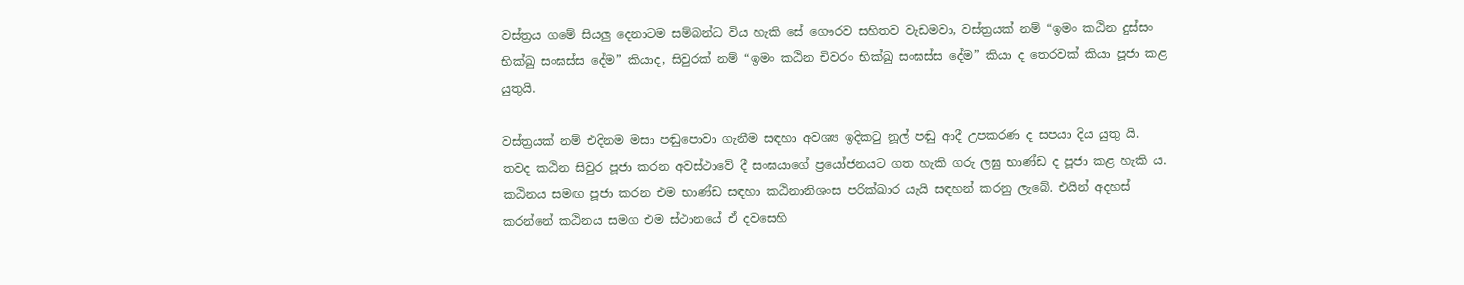වස්ත්‍රය ගමේ සියලු දෙනාටම සම්බන්ධ විය හැකි සේ ගෞරව සහිතව වැඩමවා, වස්ත්‍රයක් නම් “ඉමං කඨින දුස්සං භික්‍ඛු සංඝස්ස දේම” කියාද, සිවුරක් නම් “ඉමං කඨින චිවරං භික්‍ඛු සංඝස්ස දේම” කියා ද තෙරවක් කියා පූජා කළ යුතුයි.

වස්ත්‍රයක් නම් එදිනම මසා පඬුපොවා ගැනීම සඳහා අවශ්‍ය ඉදිකටු නූල් පඬු ආදී උපකරණ ද සපයා දිය යුතු යි. තවද කඨින සිවුර පූජා කරන අවස්ථාවේ දී සංඝයාගේ ප්‍රයෝජනයට ගත හැකි ගරු ලඝු භාණ්ඩ ද පූජා කළ හැකි ය. කඨිනය සමඟ පූජා කරන එම භාණ්ඩ සඳහා කඨිනානිශංස පරික්ඛාර යැයි සඳහන් කරනු ලැබේ. එයින් අදහස් කරන්නේ කඨිනය සමග එම ස්ථානයේ ඒ දවසෙහි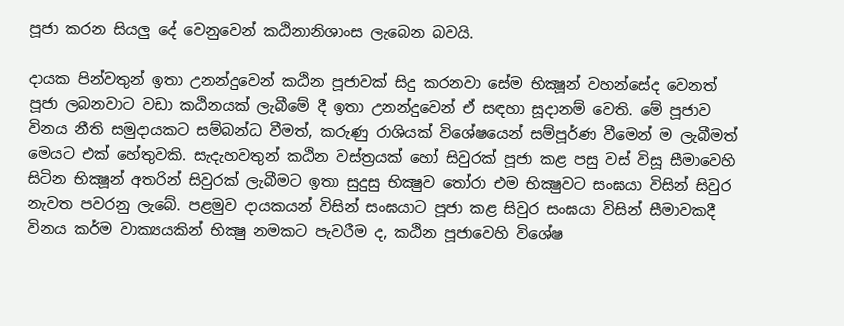පූජා කරන සියලු දේ වෙනුවෙන් කඨිනානිශාංස ලැබෙන බවයි.

දායක පින්වතුන් ඉතා උනන්දුවෙන් කඨින පූජාවක් සිදු කරනවා සේම භික්‍ෂූන් වහන්සේද වෙනත් පූජා ලබනවාට වඩා කඨිනයක් ලැබීමේ දී ඉතා උනන්දුවෙන් ඒ සඳහා සූදානම් වෙති. මේ පූජාව විනය නීති සමුදායකට සම්බන්ධ වීමත්, කරුණු රාශියක් විශේෂයෙන් සම්පූර්ණ වීමෙන් ම ලැබීමත් මෙයට එක් හේතුවකි. සැදැහවතුන් කඨින වස්ත්‍රයක් හෝ සිවුරක් පූජා කළ පසු වස් විසූ සීමාවෙහි සිටින භික්‍ෂූන් අතරින් සිවුරක් ලැබීමට ඉතා සුදුසු භික්‍ෂුව තෝරා එම භික්‍ෂුවට සංඝයා විසින් සිවුර නැවත පවරනු ලැබේ. පළමුව දායකයන් විසින් සංඝයාට පූජා කළ සිවුර සංඝයා විසින් සීමාවකදී විනය කර්ම වාක්‍යයකින් භික්‍ෂු නමකට පැවරීම ද, කඨින පූජාවෙහි විශේෂ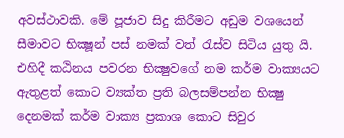අවස්ථාවකි. මේ පූජාව සිදු කිරීමට අඩුම වශයෙන් සීමාවට භික්‍ෂූන් පස් නමක් වත් රැස්ව සිටිය යුතු යි. එහිදී කඨිනය පවරන භික්‍ෂුවගේ නම කර්ම වාක්‍යයට ඇතුළත් කොට ව්‍යක්ත ප්‍රති බලසම්පන්න භික්‍ෂු දෙනමක් කර්ම වාක්‍ය ප්‍රකාශ කොට සිවුර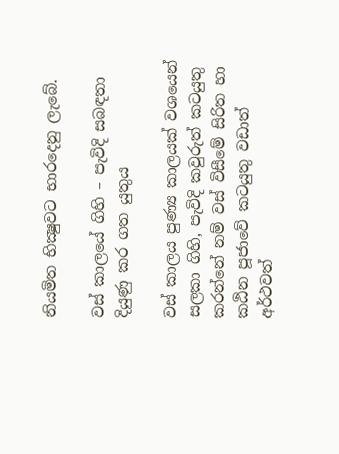නියමිත භික්‍ෂුවට භාරදෙනු ලැබේ.

වස් කාලයේ ගිහි – පැවිදි සබඳතා දියුණු කර ගත යුතුය

වස් කාලය පුණ්‍ය කාලයක් වශයෙන් සලකා ගිහි, පැවිදි කවුරුත් කටයුතු කරන්නේ නම් වස් විසීමේ සිරිත හා කඨින පූජාවේ කටයුතු වඩාත් අර්ථවත්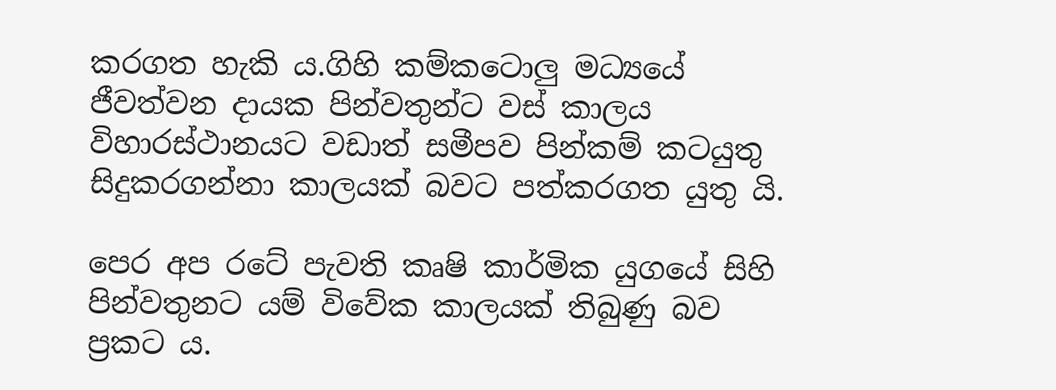කරගත හැකි ය.ගිහි කම්කටොලු මධ්‍යයේ ජීවත්වන දායක පින්වතුන්ට වස් කාලය විහාරස්ථානයට වඩාත් සමීපව පින්කම් කටයුතු සිදුකරගන්නා කාලයක් බවට පත්කරගත යුතු යි.

පෙර අප රටේ පැවති කෘෂි කාර්මික යුගයේ සිහි පින්වතුනට යම් විවේක කාලයක් තිබුණු බව ප්‍රකට ය.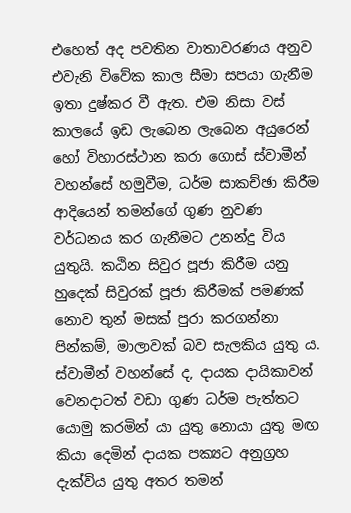එහෙත් අද පවතින වාතාවරණය අනුව එවැනි විවේක කාල සීමා සපයා ගැනීම ඉතා දුෂ්කර වී ඇත. එම නිසා වස් කාලයේ ඉඩ ලැබෙන ලැබෙන අයුරෙන් හෝ විහාරස්ථාන කරා ගොස් ස්වාමීන් වහන්සේ හමුවීම, ධර්ම සාකච්ඡා කිරීම ආදියෙන් තමන්ගේ ගුණ නුවණ වර්ධනය කර ගැනීමට උනන්දු විය යුතුයි. කඨින සිවුර පූජා කිරීම යනු හුදෙක් සිවුරක් පූජා කිරීමක් පමණක් නොව තුන් මසක් පුරා කරගන්නා පින්කම්, මාලාවක් බව සැලකිය යුතු ය. ස්වාමීන් වහන්සේ ද, දායක දායිකාවන් වෙනදාටත් වඩා ගුණ ධර්ම පැත්තට යොමු කරමින් යා යුතු නොයා යුතු මඟ කියා දෙමින් දායක පක්‍යට අනුග්‍රහ දැක්විය යුතු අතර තමන්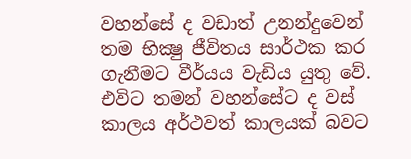වහන්සේ ද වඩාත් උනන්දුවෙන් තම භික්‍ෂු ජීවිතය සාර්ථක කර ගැනීමට වීර්යය වැඩිය යුතු වේ. එවිට තමන් වහන්සේට ද වස් කාලය අර්ථවත් කාලයක් බවට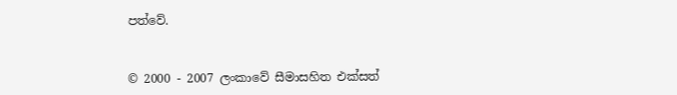පත්වේ.


© 2000 - 2007 ලංකාවේ සීමාසහිත එක්සත්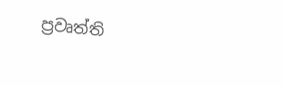ප්‍රවෘත්ති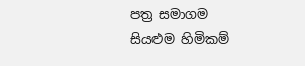පත්‍ර සමාගම
සියළුම හිමිකම්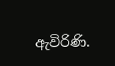ඇවිරිණි.